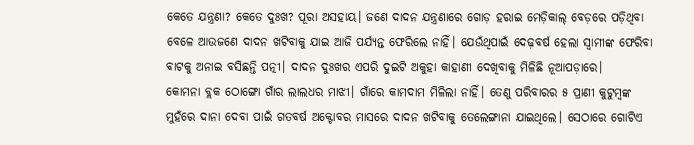କେତେ ଯନ୍ତ୍ରଣା? କେତେ ଦୁଃଖ? ପୂରା ଅସହାୟ। ଜଣେ ଦାଦନ ଯନ୍ତ୍ରଣାରେ ଗୋଡ଼ ହରାଇ ମେଡ଼ିକାଲ୍ ବେଡ଼ରେ ପଡ଼ିଥିବା ବେଳେ ଆଉଜଣେ ଦାଦନ ଖଟିବାକୁ ଯାଇ ଆଜି ପର୍ଯ୍ୟନ୍ତ ଫେରିଲେ ନାହିଁ। ଯେଉଁଥିପାଇଁ ଦେଢ଼ବର୍ଷ ହେଲା ସ୍ୱାମୀଙ୍କ ଫେରିବା ବାଟକୁ ଅନାଇ ବସିଛନ୍ତି ପତ୍ନୀ। ଦାଦନ ଦୁଃଖର ଏପରି ଦୁଇଟି ଅକୁହା କାହାଣୀ ଦେଖିବାକୁ ମିଳିଛି ନୂଆପଡ଼ାରେ।
କୋମନା ବ୍ଲକ ଠୋଙ୍ଗୋ ଗାଁର ଲାଲଧର ମାଝୀ। ଗାଁରେ କାମଦାମ ମିଳିଲା ନାହିଁ। ତେଣୁ ପରିବାରର ୫ ପ୍ରାଣୀ କୁଟୁମ୍ୱଙ୍କ ମୁହଁରେ ଦାନା ଦେବା ପାଇଁ ଗତବର୍ଷ ଅକ୍ଟୋବର ମାସରେ ଦାଦନ ଖଟିବାକୁ ତେଲେଙ୍ଗାନା ଯାଇଥିଲେ। ସେଠାରେ ଗୋଟିଏ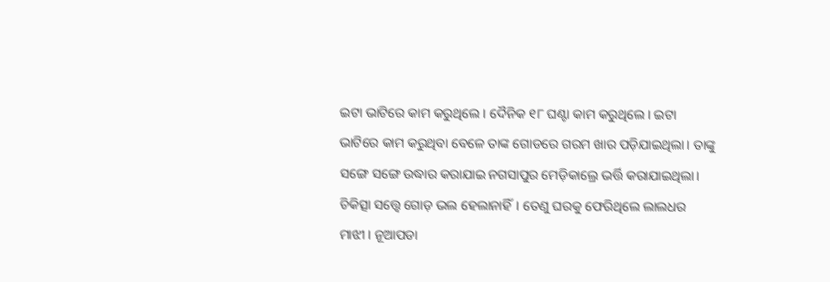ଇଟା ଭାଟିରେ କାମ କରୁଥିଲେ। ଦୈନିକ ୧୮ ଘଣ୍ଟା କାମ କରୁଥିଲେ। ଇଟା ଭାଟିରେ କାମ କରୁଥିବା ବେଳେ ତାଙ୍କ ଗୋଡରେ ଗରମ ଖାର ପଡ଼ିଯାଇଥିଲା। ତାଙ୍କୁ ସଙ୍ଗେ ସଙ୍ଗେ ଉଦ୍ଧାର କରାଯାଇ ନଗସାପୁର ମେଡ଼ିକାଲ୍ରେ ଭର୍ତ୍ତି କରାଯାଇଥିଲା।
ଚିକିତ୍ସା ସତ୍ତ୍ୱେ ଗୋଡ଼ ଭଲ ହେଲାନାହିଁ। ତେଣୁ ଘରକୁ ଫେରିଥିଲେ ଲାଲଧର ମାଝୀ। ନୂଆପଡା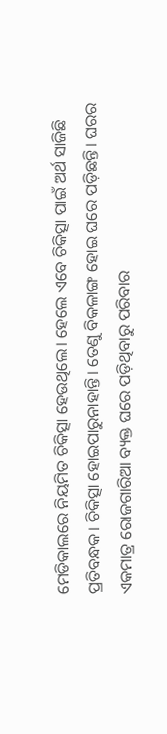ମେଡିକାଲରେ ନିୟମିତ ଚିକିତ୍ସା ହେଉଥିଲେ। ହେଲେ ଏବେ ଚିକିତ୍ସା ପାଇଁ ଅର୍ଥ ସାଜିଛି ପ୍ରତିବନ୍ଧକ। ଚିକିତ୍ସା ହୋଇପାରୁନାହାନ୍ତି। ତେଣୁ ବିକଳାଙ୍ଗ ହୋଇ ଘରେ ପଡ଼ିଛନ୍ତି। ଘରର ଏକମାତ୍ର ରୋଜଗାରିଆ ବ୍ୟକ୍ତ ଘରେ ପଡ଼ିଥିବାରୁ ପରିବାର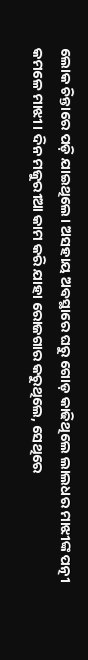ଲୋକ ଚିନ୍ତାରେ ପଡ଼ି ଯାଇଥିଲେ। ଅସହାୟ ଅବସ୍ଥାରେ ଘରୁ ଗୋଡ଼ କାଢିଥିଲେ ଲାଲଧର ମାଝୀଙ୍କ ପତ୍ନୀ କମଳେ ମାଝୀ। ଦିନ ମଜୁରୀଆ କାମ କରି ଯାହା ରୋଜଗାର କରୁଥିଲେ, ସେଥିରେ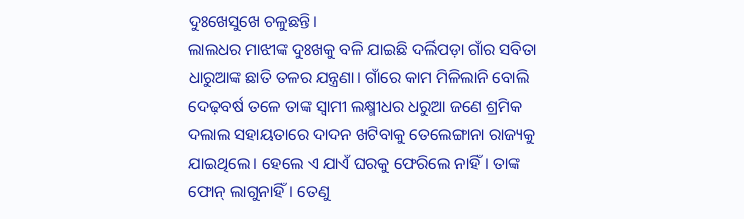ଦୁଃଖେସୁଖେ ଚଳୁଛନ୍ତି।
ଲାଲଧର ମାଝୀଙ୍କ ଦୁଃଖକୁ ବଳି ଯାଇଛି ଦର୍ଲିପଡ଼ା ଗାଁର ସବିତା ଧାରୁଆଙ୍କ ଛାତି ତଳର ଯନ୍ତ୍ରଣା। ଗାଁରେ କାମ ମିଳିଲାନି ବୋଲି ଦେଢ଼ବର୍ଷ ତଳେ ତାଙ୍କ ସ୍ଵାମୀ ଲକ୍ଷ୍ମୀଧର ଧରୁଆ ଜଣେ ଶ୍ରମିକ ଦଲାଲ ସହାୟତାରେ ଦାଦନ ଖଟିବାକୁ ତେଲେଙ୍ଗାନା ରାଜ୍ୟକୁ ଯାଇଥିଲେ। ହେଲେ ଏ ଯାଏଁ ଘରକୁ ଫେରିଲେ ନାହିଁ। ତାଙ୍କ ଫୋନ୍ ଲାଗୁନାହିଁ। ତେଣୁ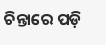ଚିନ୍ତାରେ ପଡ଼ି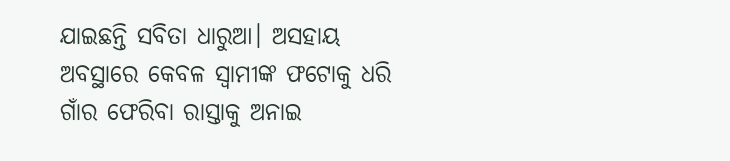ଯାଇଛନ୍ତି ସବିତା ଧାରୁଆ। ଅସହାୟ ଅବସ୍ଥାରେ କେବଳ ସ୍ଵାମୀଙ୍କ ଫଟୋକୁ ଧରି ଗାଁର ଫେରିବା ରାସ୍ତାକୁ ଅନାଇ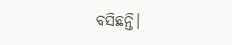ବସିଛନ୍ତି।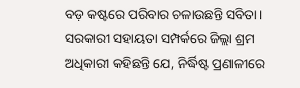ବଡ଼ କଷ୍ଟରେ ପରିବାର ଚଳାଉଛନ୍ତି ସବିତା। ସରକାରୀ ସହାୟତା ସମ୍ପର୍କରେ ଜିଲ୍ଲା ଶ୍ରମ ଅଧିକାରୀ କହିଛନ୍ତି ଯେ, ନିର୍ଦ୍ଧିଷ୍ଟ ପ୍ରଣାଳୀରେ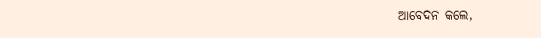ଆବେଦନ କଲେ,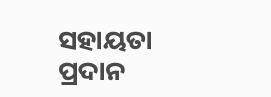ସହାୟତା ପ୍ରଦାନ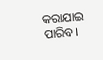କରାଯାଇ ପାରିବ।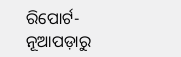ରିପୋର୍ଟ- ନୂଆପଡ଼ାରୁ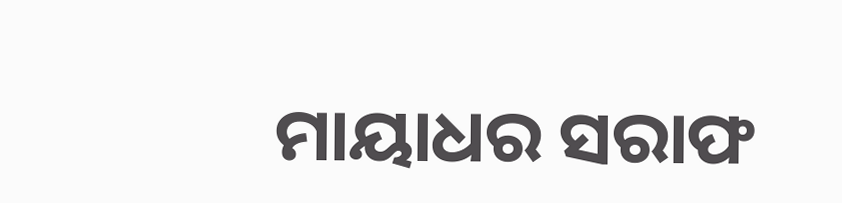ମାୟାଧର ସରାଫ